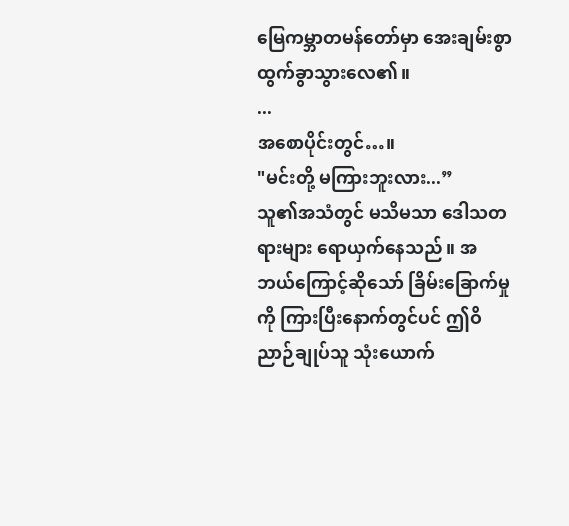မြေကမ္ဘာတမန်တော်မှာ အေးချမ်းစွာ ထွက်ခွာသွားလေ၏။
...
အစောပိုင်းတွင်…။
"မင်းတို့ မကြားဘူးလား...”
သူ၏အသံတွင် မသိမသာ ဒေါသတရားများ ရောယှက်နေသည်။ အဘယ်ကြောင့်ဆိုသော် ခြိမ်းခြောက်မှုကို ကြားပြီးနောက်တွင်ပင် ဤဝိညာဉ်ချုပ်သူ သုံးယောက်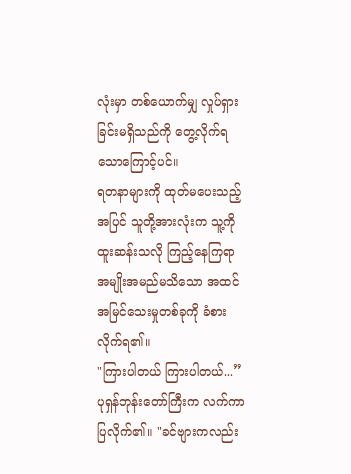လုံးမှာ တစ်ယောက်မျှ လှုပ်ရှားခြင်းမရှိသည်ကို တွေ့လိုက်ရသောကြောင့်ပင်။
ရတနာများကို ထုတ်မပေးသည့်အပြင် သူတို့အားလုံးက သူ့ကို ထူးဆန်းသလို ကြည့်နေကြရာ အမျိုးအမည်မသိသော အထင်အမြင်သေးမှုတစ်ခုကို ခံစားလိုက်ရ၏။
"ကြားပါတယ် ကြားပါတယ်...” ပုရှန်ဘုန်းတော်ကြီးက လက်ကာပြလိုက်၏။ "ခင်ဗျားကလည်း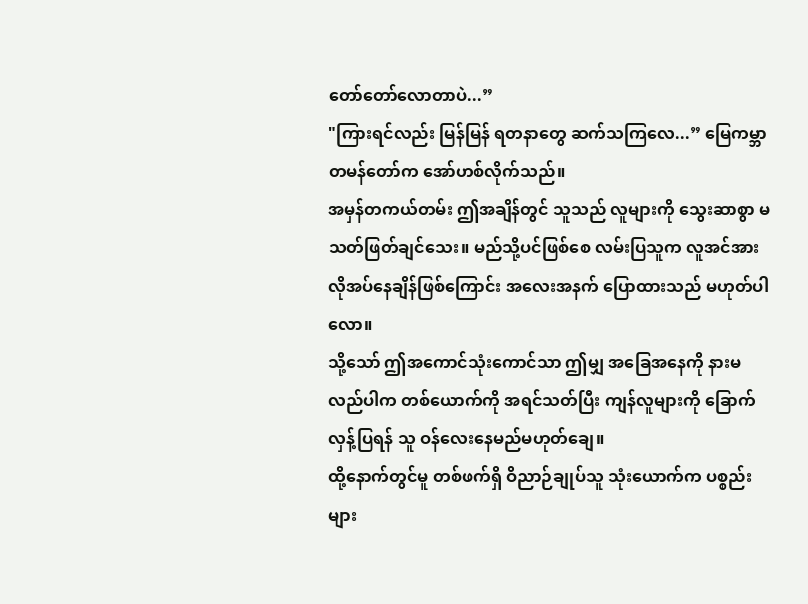တော်တော်လောတာပဲ...”
"ကြားရင်လည်း မြန်မြန် ရတနာတွေ ဆက်သကြလေ...” မြေကမ္ဘာတမန်တော်က အော်ဟစ်လိုက်သည်။
အမှန်တကယ်တမ်း ဤအချိန်တွင် သူသည် လူများကို သွေးဆာစွာ မသတ်ဖြတ်ချင်သေး။ မည်သို့ပင်ဖြစ်စေ လမ်းပြသူက လူအင်အား လိုအပ်နေချိန်ဖြစ်ကြောင်း အလေးအနက် ပြောထားသည် မဟုတ်ပါလော။
သို့သော် ဤအကောင်သုံးကောင်သာ ဤမျှ အခြေအနေကို နားမလည်ပါက တစ်ယောက်ကို အရင်သတ်ပြီး ကျန်လူများကို ခြောက်လှန့်ပြရန် သူ ဝန်လေးနေမည်မဟုတ်ချေ။
ထို့နောက်တွင်မူ တစ်ဖက်ရှိ ဝိညာဉ်ချုပ်သူ သုံးယောက်က ပစ္စည်းများ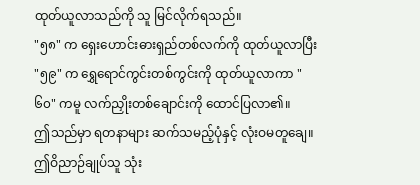ထုတ်ယူလာသည်ကို သူ မြင်လိုက်ရသည်။
"၅၈" က ရှေးဟောင်းဓားရှည်တစ်လက်ကို ထုတ်ယူလာပြီး "၅၉" က ရွှေရောင်ကွင်းတစ်ကွင်းကို ထုတ်ယူလာကာ "၆၀" ကမူ လက်ညှိုးတစ်ချောင်းကို ထောင်ပြလာ၏။
ဤသည်မှာ ရတနာများ ဆက်သမည့်ပုံနှင့် လုံးဝမတူချေ။
ဤဝိညာဉ်ချုပ်သူ သုံး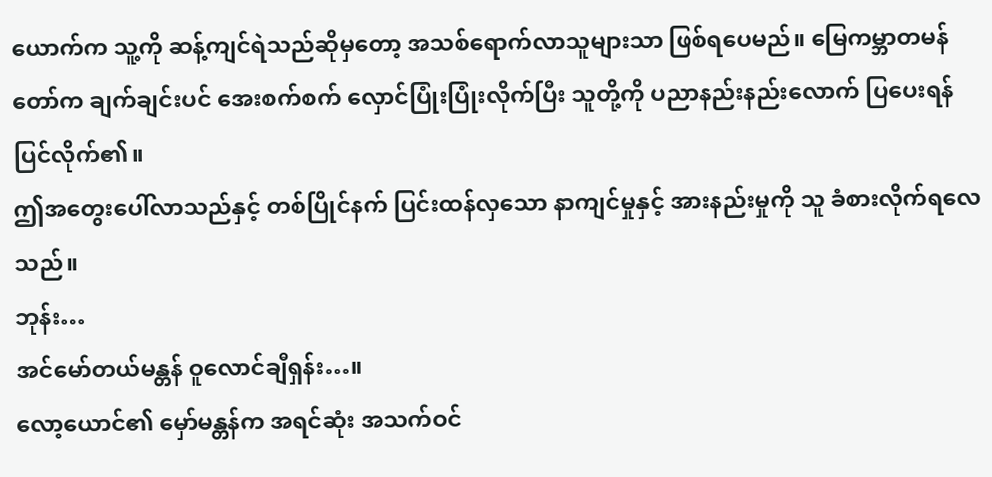ယောက်က သူ့ကို ဆန့်ကျင်ရဲသည်ဆိုမှတော့ အသစ်ရောက်လာသူများသာ ဖြစ်ရပေမည်။ မြေကမ္ဘာတမန်တော်က ချက်ချင်းပင် အေးစက်စက် လှောင်ပြုံးပြုံးလိုက်ပြီး သူတို့ကို ပညာနည်းနည်းလောက် ပြပေးရန် ပြင်လိုက်၏။
ဤအတွေးပေါ်လာသည်နှင့် တစ်ပြိုင်နက် ပြင်းထန်လှသော နာကျင်မှုနှင့် အားနည်းမှုကို သူ ခံစားလိုက်ရလေသည်။
ဘုန်း…
အင်မော်တယ်မန္တန် ဝူလောင်ချီရှန်း…။
လော့ယောင်၏ မှော်မန္တန်က အရင်ဆုံး အသက်ဝင်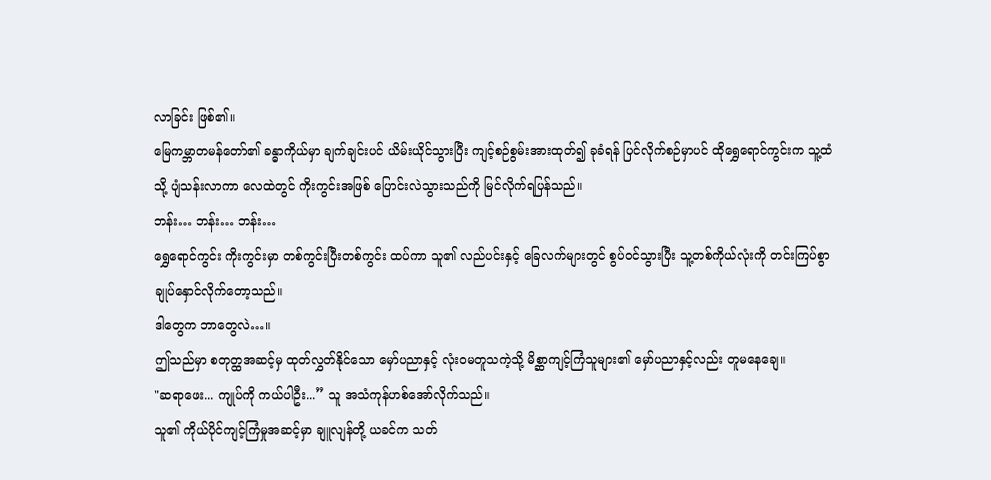လာခြင်း ဖြစ်၏။
မြေကမ္ဘာတမန်တော်၏ ခန္ဓာကိုယ်မှာ ချက်ချင်းပင် ယိမ်းယိုင်သွားပြီး ကျင့်စဉ်စွမ်းအားထုတ်၍ ခုခံရန် ပြင်လိုက်စဉ်မှာပင် ထိုရွှေရောင်ကွင်းက သူ့ထံသို့ ပျံသန်းလာကာ လေထဲတွင် ကိုးကွင်းအဖြစ် ပြောင်းလဲသွားသည်ကို မြင်လိုက်ရပြန်သည်။
ဘန်း… ဘန်း… ဘန်း…
ရွှေရောင်ကွင်း ကိုးကွင်းမှာ တစ်ကွင်းပြီးတစ်ကွင်း ထပ်ကာ သူ၏ လည်ပင်းနှင့် ခြေလက်များတွင် စွပ်ဝင်သွားပြီး သူ့တစ်ကိုယ်လုံးကို တင်းကြပ်စွာ ချုပ်နှောင်လိုက်တော့သည်။
ဒါတွေက ဘာတွေလဲ…။
ဤသည်မှာ စတုတ္ထအဆင့်မှ ထုတ်လွှတ်နိုင်သော မှော်ပညာနှင့် လုံးဝမတူသကဲ့သို့ မိစ္ဆာကျင့်ကြံသူများ၏ မှော်ပညာနှင့်လည်း တူမနေချေ။
"ဆရာဖေး... ကျုပ်ကို ကယ်ပါဦး...” သူ အသံကုန်ဟစ်အော်လိုက်သည်။
သူ၏ ကိုယ်ပိုင်ကျင့်ကြံမှုအဆင့်မှာ ချူလျန်တို့ ယခင်က သတ်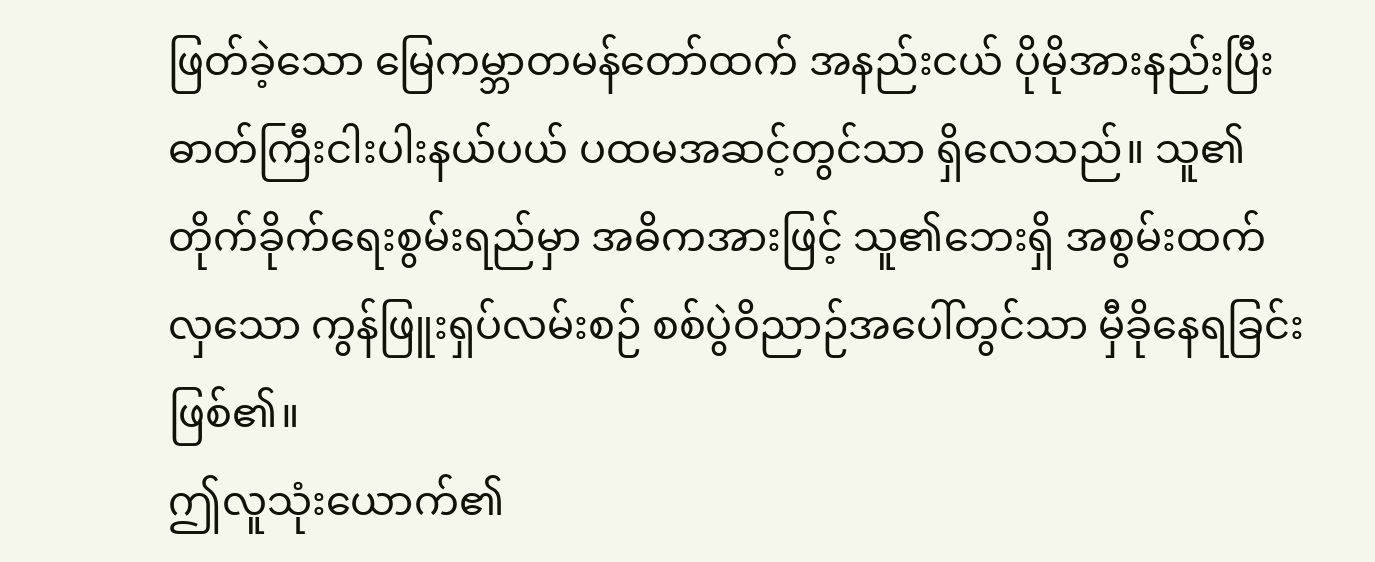ဖြတ်ခဲ့သော မြေကမ္ဘာတမန်တော်ထက် အနည်းငယ် ပိုမိုအားနည်းပြီး ဓာတ်ကြီးငါးပါးနယ်ပယ် ပထမအဆင့်တွင်သာ ရှိလေသည်။ သူ၏ တိုက်ခိုက်ရေးစွမ်းရည်မှာ အဓိကအားဖြင့် သူ၏ဘေးရှိ အစွမ်းထက်လှသော ကွန်ဖြူးရှပ်လမ်းစဉ် စစ်ပွဲဝိညာဉ်အပေါ်တွင်သာ မှီခိုနေရခြင်း ဖြစ်၏။
ဤလူသုံးယောက်၏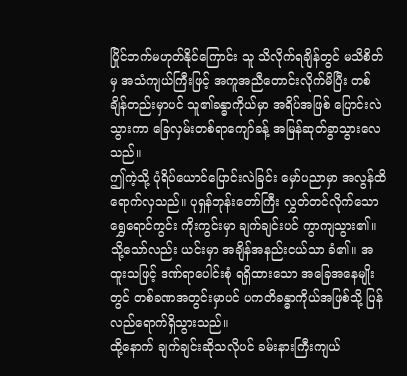ပြိုင်ဘက်မဟုတ်နိုင်ကြောင်း သူ သိလိုက်ရချိန်တွင် မသိစိတ်မှ အသံကျယ်ကြီးဖြင့် အကူအညီတောင်းလိုက်မိပြီး တစ်ချိန်တည်းမှာပင် သူ၏ခန္ဓာကိုယ်မှာ အရိပ်အဖြစ် ပြောင်းလဲသွားကာ ခြေလှမ်းတစ်ရာကျော်ခန့် အမြန်ဆုတ်ခွာသွားလေသည်။
ဤကဲ့သို့ ပုံရိပ်ယောင်ပြောင်းလဲခြင်း မှော်ပညာမှာ အလွန်ထိရောက်လှသည်။ ပုရှန်ဘုန်းတော်ကြီး လွှတ်တင်လိုက်သော ရွှေရောင်ကွင်း ကိုးကွင်းမှာ ချက်ချင်းပင် ကွာကျသွား၏။ သို့သော်လည်း ယင်းမှာ အချိန်အနည်းငယ်သာ ခံ၏။ အထူးသဖြင့် ဒဏ်ရာပေါင်းစုံ ရရှိထားသော အခြေအနေမျိုးတွင် တစ်ခဏအတွင်းမှာပင် ပကတိခန္ဓာကိုယ်အဖြစ်သို့ ပြန်လည်ရောက်ရှိသွားသည်။
ထို့နောက် ချက်ချင်းဆိုသလိုပင် ခမ်းနားကြီးကျယ်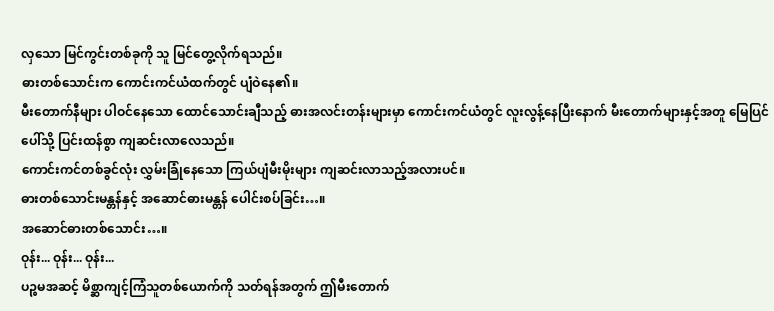လှသော မြင်ကွင်းတစ်ခုကို သူ မြင်တွေ့လိုက်ရသည်။
ဓားတစ်သောင်းက ကောင်းကင်ယံထက်တွင် ပျံဝဲနေ၏။
မီးတောက်နီများ ပါဝင်နေသော ထောင်သောင်းချီသည့် ဓားအလင်းတန်းများမှာ ကောင်းကင်ယံတွင် လူးလွန့်နေပြီးနောက် မီးတောက်များနှင့်အတူ မြေပြင်ပေါ်သို့ ပြင်းထန်စွာ ကျဆင်းလာလေသည်။
ကောင်းကင်တစ်ခွင်လုံး လွှမ်းခြုံနေသော ကြယ်ပျံမီးမိုးများ ကျဆင်းလာသည့်အလားပင်။
ဓားတစ်သောင်းမန္တန်နှင့် အဆောင်ဓားမန္တန် ပေါင်းစပ်ခြင်း…။
အဆောင်ဓားတစ်သောင်း…။
ဝုန်း... ဝုန်း... ဝုန်း...
ပဉ္စမအဆင့် မိစ္ဆာကျင့်ကြံသူတစ်ယောက်ကို သတ်ရန်အတွက် ဤမီးတောက်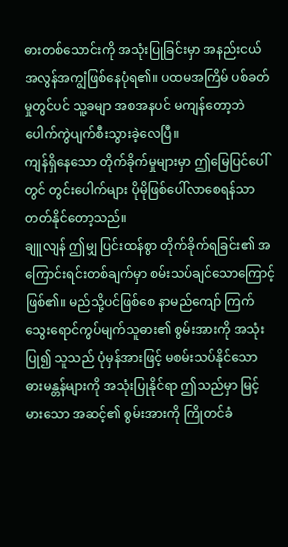ဓားတစ်သောင်းကို အသုံးပြုခြင်းမှာ အနည်းငယ် အလွန်အကျွံဖြစ်နေပုံရ၏။ ပထမအကြိမ် ပစ်ခတ်မှုတွင်ပင် သူ့ခမျာ အစအနပင် မကျန်တော့ဘဲ ပေါက်ကွဲပျက်စီးသွားခဲ့လေပြီ။
ကျန်ရှိနေသော တိုက်ခိုက်မှုများမှာ ဤမြေပြင်ပေါ်တွင် တွင်းပေါက်များ ပိုမိုဖြစ်ပေါ်လာစေရန်သာ တတ်နိုင်တော့သည်။
ချူလျန် ဤမျှ ပြင်းထန်စွာ တိုက်ခိုက်ရခြင်း၏ အကြောင်းရင်းတစ်ချက်မှာ စမ်းသပ်ချင်သောကြောင့် ဖြစ်၏။ မည်သို့ပင်ဖြစ်စေ နာမည်ကျော် ကြက်သွေးရောင်ကွပ်မျက်သူဓား၏ စွမ်းအားကို အသုံးပြု၍ သူသည် ပုံမှန်အားဖြင့် မစမ်းသပ်နိုင်သော ဓားမန္တန်များကို အသုံးပြုနိုင်ရာ ဤသည်မှာ မြင့်မားသော အဆင့်၏ စွမ်းအားကို ကြိုတင်ခံ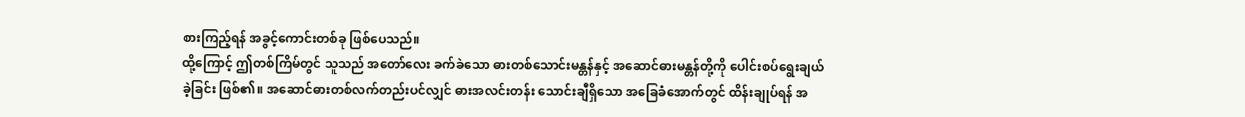စားကြည့်ရန် အခွင့်ကောင်းတစ်ခု ဖြစ်ပေသည်။
ထို့ကြောင့် ဤတစ်ကြိမ်တွင် သူသည် အတော်လေး ခက်ခဲသော ဓားတစ်သောင်းမန္တန်နှင့် အဆောင်ဓားမန္တန်တို့ကို ပေါင်းစပ်ရွေးချယ်ခဲ့ခြင်း ဖြစ်၏။ အဆောင်ဓားတစ်လက်တည်းပင်လျှင် ဓားအလင်းတန်း သောင်းချီရှိသော အခြေခံအောက်တွင် ထိန်းချုပ်ရန် အ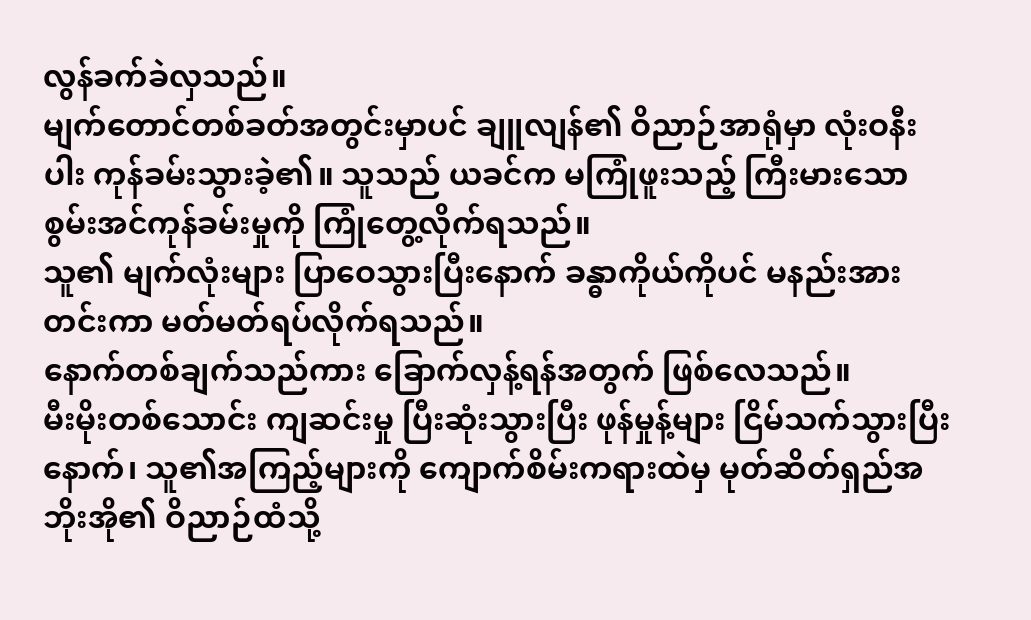လွန်ခက်ခဲလှသည်။
မျက်တောင်တစ်ခတ်အတွင်းမှာပင် ချူလျန်၏ ဝိညာဉ်အာရုံမှာ လုံးဝနီးပါး ကုန်ခမ်းသွားခဲ့၏။ သူသည် ယခင်က မကြုံဖူးသည့် ကြီးမားသော စွမ်းအင်ကုန်ခမ်းမှုကို ကြုံတွေ့လိုက်ရသည်။
သူ၏ မျက်လုံးများ ပြာဝေသွားပြီးနောက် ခန္ဓာကိုယ်ကိုပင် မနည်းအားတင်းကာ မတ်မတ်ရပ်လိုက်ရသည်။
နောက်တစ်ချက်သည်ကား ခြောက်လှန့်ရန်အတွက် ဖြစ်လေသည်။
မီးမိုးတစ်သောင်း ကျဆင်းမှု ပြီးဆုံးသွားပြီး ဖုန်မှုန့်များ ငြိမ်သက်သွားပြီးနောက်၊ သူ၏အကြည့်များကို ကျောက်စိမ်းကရားထဲမှ မုတ်ဆိတ်ရှည်အဘိုးအို၏ ဝိညာဉ်ထံသို့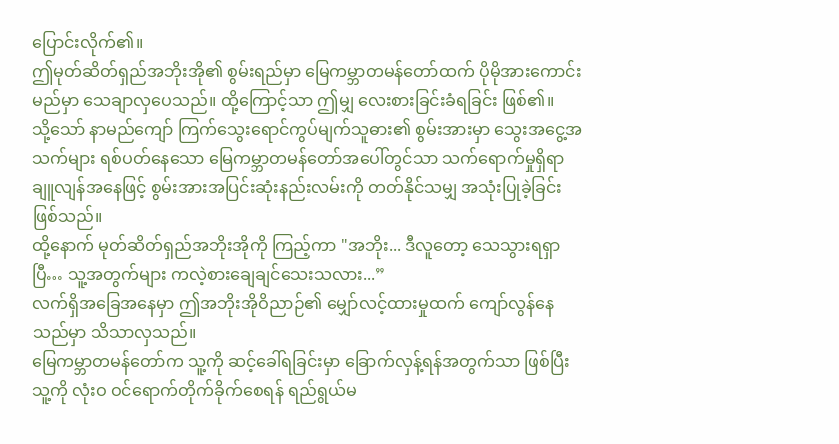ပြောင်းလိုက်၏။
ဤမုတ်ဆိတ်ရှည်အဘိုးအို၏ စွမ်းရည်မှာ မြေကမ္ဘာတမန်တော်ထက် ပိုမိုအားကောင်းမည်မှာ သေချာလှပေသည်။ ထို့ကြောင့်သာ ဤမျှ လေးစားခြင်းခံရခြင်း ဖြစ်၏။
သို့သော် နာမည်ကျော် ကြက်သွေးရောင်ကွပ်မျက်သူဓား၏ စွမ်းအားမှာ သွေးအငွေ့အသက်များ ရစ်ပတ်နေသော မြေကမ္ဘာတမန်တော်အပေါ်တွင်သာ သက်ရောက်မှုရှိရာ ချူလျန်အနေဖြင့် စွမ်းအားအပြင်းဆုံးနည်းလမ်းကို တတ်နိုင်သမျှ အသုံးပြုခဲ့ခြင်း ဖြစ်သည်။
ထို့နောက် မုတ်ဆိတ်ရှည်အဘိုးအိုကို ကြည့်ကာ "အဘိုး... ဒီလူတော့ သေသွားရရှာပြီ… သူ့အတွက်များ ကလဲ့စားချေချင်သေးသလား...”
လက်ရှိအခြေအနေမှာ ဤအဘိုးအိုဝိညာဉ်၏ မျှော်လင့်ထားမှုထက် ကျော်လွန်နေသည်မှာ သိသာလှသည်။
မြေကမ္ဘာတမန်တော်က သူ့ကို ဆင့်ခေါ်ရခြင်းမှာ ခြောက်လှန့်ရန်အတွက်သာ ဖြစ်ပြီး သူ့ကို လုံးဝ ဝင်ရောက်တိုက်ခိုက်စေရန် ရည်ရွယ်မ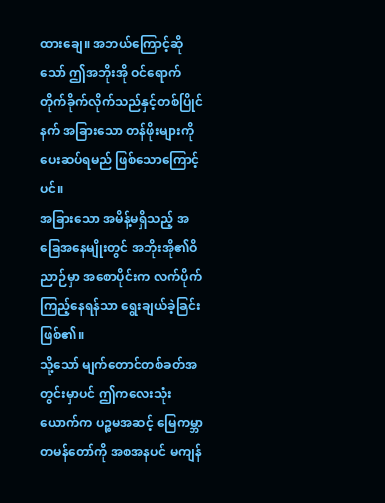ထားချေ။ အဘယ်ကြောင့်ဆိုသော် ဤအဘိုးအို ဝင်ရောက်တိုက်ခိုက်လိုက်သည်နှင့်တစ်ပြိုင်နက် အခြားသော တန်ဖိုးများကို ပေးဆပ်ရမည် ဖြစ်သောကြောင့်ပင်။
အခြားသော အမိန့်မရှိသည့် အခြေအနေမျိုးတွင် အဘိုးအို၏ဝိညာဉ်မှာ အစောပိုင်းက လက်ပိုက်ကြည့်နေရန်သာ ရွေးချယ်ခဲ့ခြင်း ဖြစ်၏။
သို့သော် မျက်တောင်တစ်ခတ်အတွင်းမှာပင် ဤကလေးသုံးယောက်က ပဉ္စမအဆင့် မြေကမ္ဘာတမန်တော်ကို အစအနပင် မကျန်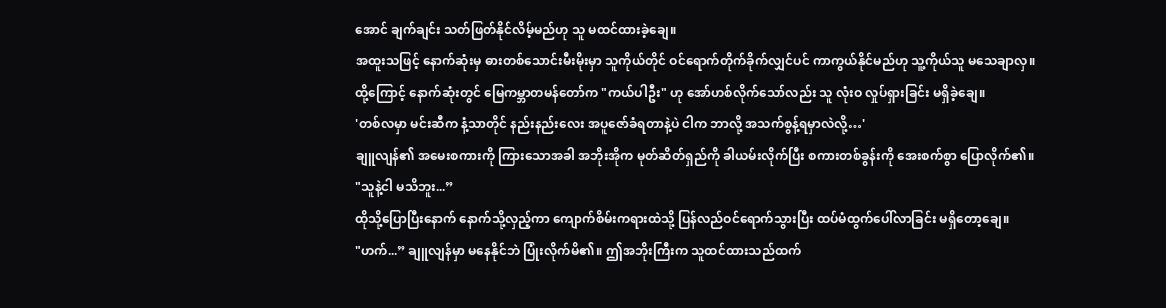အောင် ချက်ချင်း သတ်ဖြတ်နိုင်လိမ့်မည်ဟု သူ မထင်ထားခဲ့ချေ။
အထူးသဖြင့် နောက်ဆုံးမှ ဓားတစ်သောင်းမီးမိုးမှာ သူကိုယ်တိုင် ဝင်ရောက်တိုက်ခိုက်လျှင်ပင် ကာကွယ်နိုင်မည်ဟု သူ့ကိုယ်သူ မသေချာလှ။
ထို့ကြောင့် နောက်ဆုံးတွင် မြေကမ္ဘာတမန်တော်က "ကယ်ပါဦး" ဟု အော်ဟစ်လိုက်သော်လည်း သူ လုံးဝ လှုပ်ရှားခြင်း မရှိခဲ့ချေ။
'တစ်လမှာ မင်းဆီက နံ့သာတိုင် နည်းနည်းလေး အပူဇော်ခံရတာနဲ့ပဲ ငါက ဘာလို့ အသက်စွန့်ရမှာလဲလို့…'
ချူလျန်၏ အမေးစကားကို ကြားသောအခါ အဘိုးအိုက မုတ်ဆိတ်ရှည်ကို ခါယမ်းလိုက်ပြီး စကားတစ်ခွန်းကို အေးစက်စွာ ပြောလိုက်၏။
"သူနဲ့ငါ မသိဘူး...”
ထိုသို့ပြောပြီးနောက် နောက်သို့လှည့်ကာ ကျောက်စိမ်းကရားထဲသို့ ပြန်လည်ဝင်ရောက်သွားပြီး ထပ်မံထွက်ပေါ်လာခြင်း မရှိတော့ချေ။
"ဟက်...” ချူလျန်မှာ မနေနိုင်ဘဲ ပြုံးလိုက်မိ၏။ ဤအဘိုးကြီးက သူထင်ထားသည်ထက်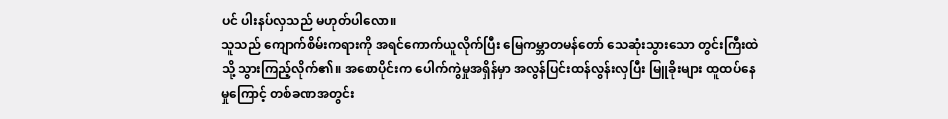ပင် ပါးနပ်လှသည် မဟုတ်ပါလော။
သူသည် ကျောက်စိမ်းကရားကို အရင်ကောက်ယူလိုက်ပြီး မြေကမ္ဘာတမန်တော် သေဆုံးသွားသော တွင်းကြီးထဲသို့ သွားကြည့်လိုက်၏။ အစောပိုင်းက ပေါက်ကွဲမှုအရှိန်မှာ အလွန်ပြင်းထန်လွန်းလှပြီး မြူခိုးများ ထူထပ်နေမှုကြောင့် တစ်ခဏအတွင်း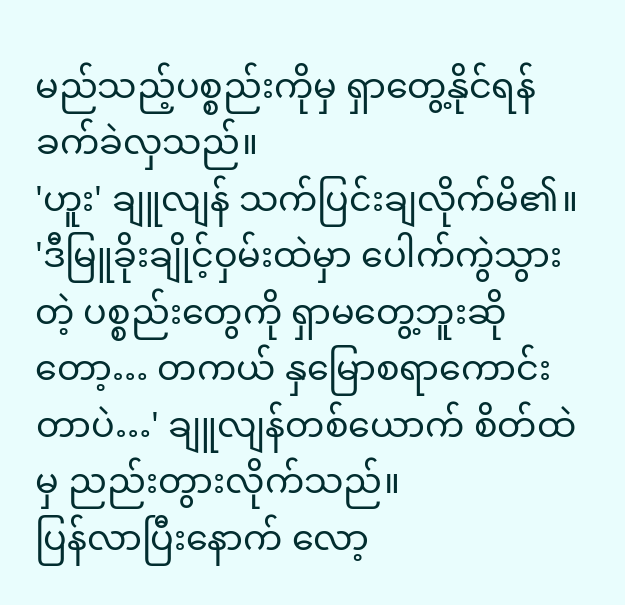မည်သည့်ပစ္စည်းကိုမှ ရှာတွေ့နိုင်ရန် ခက်ခဲလှသည်။
'ဟူး' ချူလျန် သက်ပြင်းချလိုက်မိ၏။
'ဒီမြူခိုးချိုင့်ဝှမ်းထဲမှာ ပေါက်ကွဲသွားတဲ့ ပစ္စည်းတွေကို ရှာမတွေ့ဘူးဆိုတော့… တကယ် နှမြောစရာကောင်းတာပဲ…' ချူလျန်တစ်ယောက် စိတ်ထဲမှ ညည်းတွားလိုက်သည်။
ပြန်လာပြီးနောက် လော့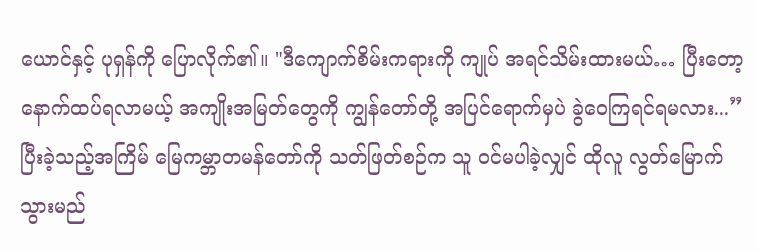ယောင်နှင့် ပုရှန်ကို ပြောလိုက်၏။ "ဒီကျောက်စိမ်းကရားကို ကျုပ် အရင်သိမ်းထားမယ်… ပြီးတော့ နောက်ထပ်ရလာမယ့် အကျိုးအမြတ်တွေကို ကျွန်တော်တို့ အပြင်ရောက်မှပဲ ခွဲဝေကြရင်ရမလား...”
ပြီးခဲ့သည့်အကြိမ် မြေကမ္ဘာတမန်တော်ကို သတ်ဖြတ်စဉ်က သူ ဝင်မပါခဲ့လျှင် ထိုလူ လွတ်မြောက်သွားမည်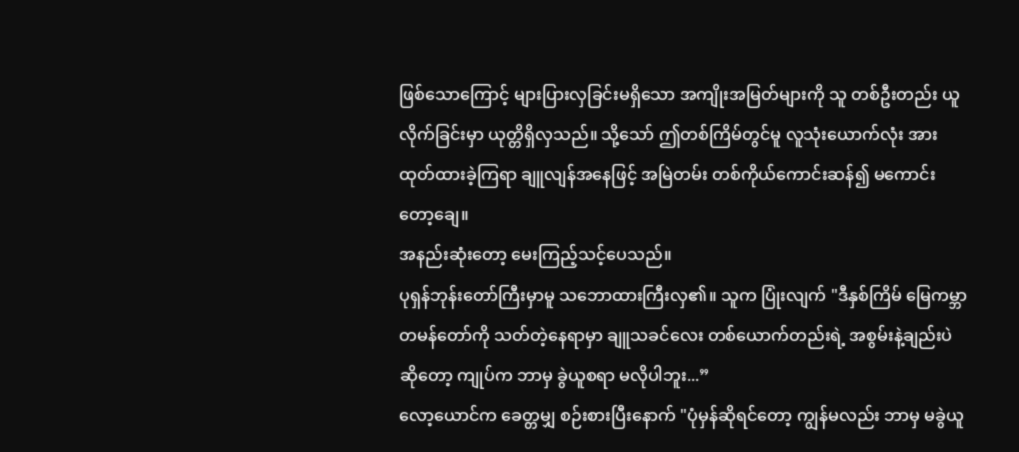ဖြစ်သောကြောင့် များပြားလှခြင်းမရှိသော အကျိုးအမြတ်များကို သူ တစ်ဦးတည်း ယူလိုက်ခြင်းမှာ ယုတ္တိရှိလှသည်။ သို့သော် ဤတစ်ကြိမ်တွင်မူ လူသုံးယောက်လုံး အားထုတ်ထားခဲ့ကြရာ ချူလျန်အနေဖြင့် အမြဲတမ်း တစ်ကိုယ်ကောင်းဆန်၍ မကောင်းတော့ချေ။
အနည်းဆုံးတော့ မေးကြည့်သင့်ပေသည်။
ပုရှန်ဘုန်းတော်ကြီးမှာမူ သဘောထားကြီးလှ၏။ သူက ပြုံးလျက် "ဒီနှစ်ကြိမ် မြေကမ္ဘာတမန်တော်ကို သတ်တဲ့နေရာမှာ ချူသခင်လေး တစ်ယောက်တည်းရဲ့ အစွမ်းနဲ့ချည်းပဲဆိုတော့ ကျုပ်က ဘာမှ ခွဲယူစရာ မလိုပါဘူး...”
လော့ယောင်က ခေတ္တမျှ စဉ်းစားပြီးနောက် "ပုံမှန်ဆိုရင်တော့ ကျွန်မလည်း ဘာမှ မခွဲယူ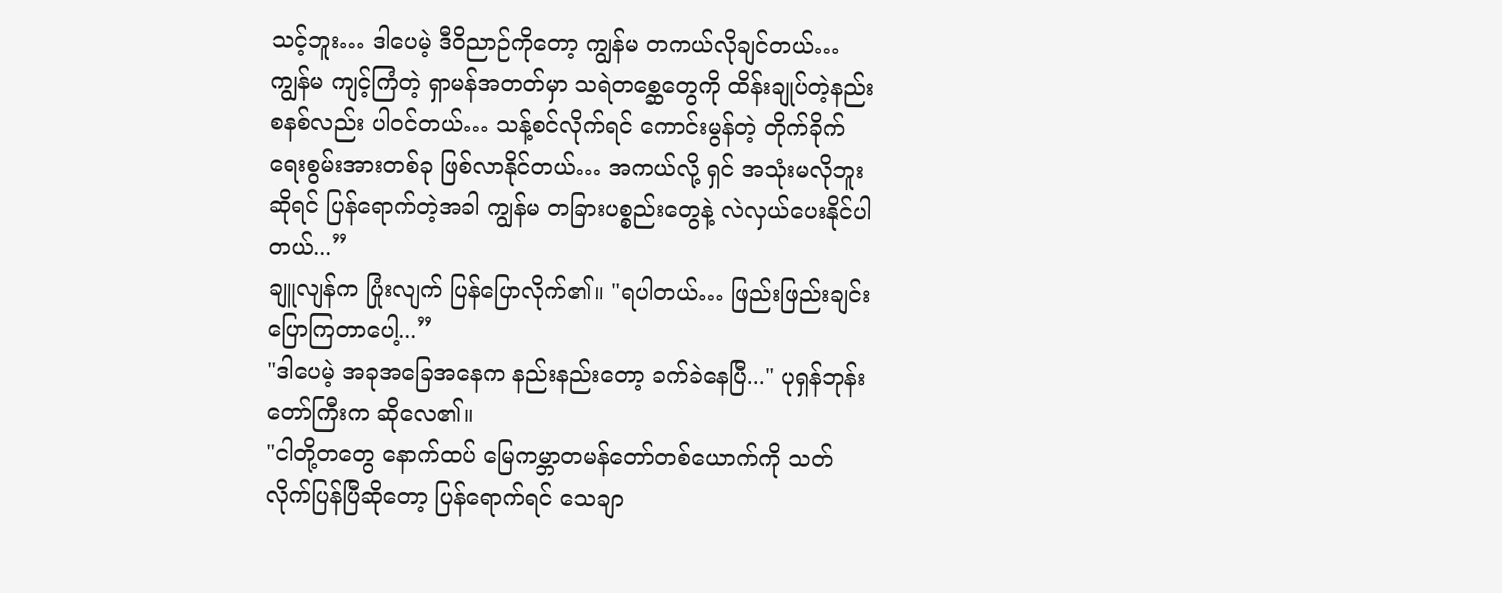သင့်ဘူး… ဒါပေမဲ့ ဒီဝိညာဉ်ကိုတော့ ကျွန်မ တကယ်လိုချင်တယ်… ကျွန်မ ကျင့်ကြံတဲ့ ရှာမန်အတတ်မှာ သရဲတစ္ဆေတွေကို ထိန်းချုပ်တဲ့နည်းစနစ်လည်း ပါဝင်တယ်… သန့်စင်လိုက်ရင် ကောင်းမွန်တဲ့ တိုက်ခိုက်ရေးစွမ်းအားတစ်ခု ဖြစ်လာနိုင်တယ်… အကယ်လို့ ရှင် အသုံးမလိုဘူးဆိုရင် ပြန်ရောက်တဲ့အခါ ကျွန်မ တခြားပစ္စည်းတွေနဲ့ လဲလှယ်ပေးနိုင်ပါတယ်...”
ချူလျန်က ပြုံးလျက် ပြန်ပြောလိုက်၏။ "ရပါတယ်… ဖြည်းဖြည်းချင်း ပြောကြတာပေါ့...”
"ဒါပေမဲ့ အခုအခြေအနေက နည်းနည်းတော့ ခက်ခဲနေပြီ..." ပုရှန်ဘုန်းတော်ကြီးက ဆိုလေ၏။
"ငါတို့တတွေ နောက်ထပ် မြေကမ္ဘာတမန်တော်တစ်ယောက်ကို သတ်လိုက်ပြန်ပြီဆိုတော့ ပြန်ရောက်ရင် သေချာ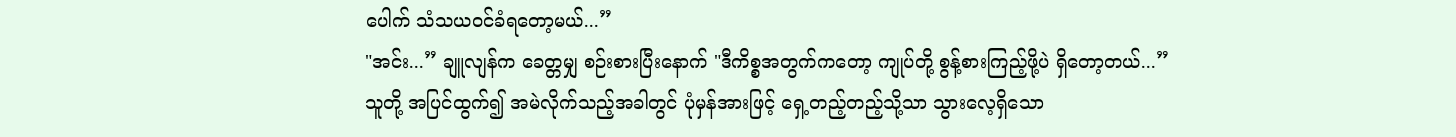ပေါက် သံသယဝင်ခံရတော့မယ်...”
"အင်း...” ချူလျန်က ခေတ္တမျှ စဉ်းစားပြီးနောက် "ဒီကိစ္စအတွက်ကတော့ ကျုပ်တို့ စွန့်စားကြည့်ဖို့ပဲ ရှိတော့တယ်...”
သူတို့ အပြင်ထွက်၍ အမဲလိုက်သည့်အခါတွင် ပုံမှန်အားဖြင့် ရှေ့တည့်တည့်သို့သာ သွားလေ့ရှိသော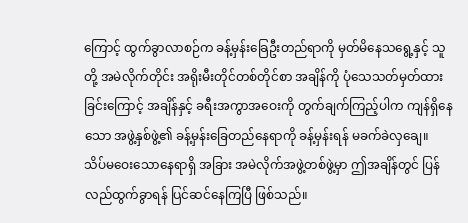ကြောင့် ထွက်ခွာလာစဉ်က ခန့်မှန်းခြေဦးတည်ရာကို မှတ်မိနေသရွေ့နှင့် သူတို့ အမဲလိုက်တိုင်း အရိုးမီးတိုင်တစ်တိုင်စာ အချိန်ကို ပုံသေသတ်မှတ်ထားခြင်းကြောင့် အချိန်နှင့် ခရီးအကွာအဝေးကို တွက်ချက်ကြည့်ပါက ကျန်ရှိနေသော အဖွဲ့နှစ်ဖွဲ့၏ ခန့်မှန်းခြေတည်နေရာကို ခန့်မှန်းရန် မခက်ခဲလှချေ။
သိပ်မဝေးသောနေရာရှိ အခြား အမဲလိုက်အဖွဲ့တစ်ဖွဲ့မှာ ဤအချိန်တွင် ပြန်လည်ထွက်ခွာရန် ပြင်ဆင်နေကြပြီ ဖြစ်သည်။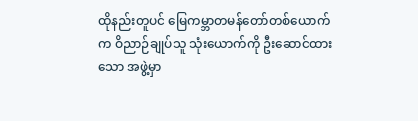ထိုနည်းတူပင် မြေကမ္ဘာတမန်တော်တစ်ယောက်က ဝိညာဉ်ချုပ်သူ သုံးယောက်ကို ဦးဆောင်ထားသော အဖွဲ့မှာ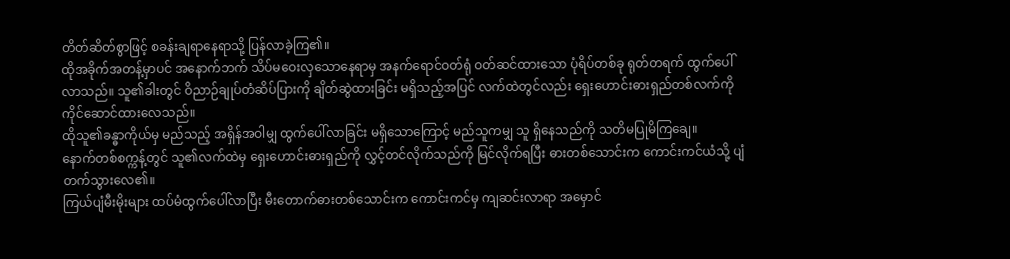တိတ်ဆိတ်စွာဖြင့် စခန်းချရာနေရာသို့ ပြန်လာခဲ့ကြ၏။
ထိုအခိုက်အတန့်မှာပင် အနောက်ဘက် သိပ်မဝေးလှသောနေရာမှ အနက်ရောင်ဝတ်ရုံ ဝတ်ဆင်ထားသော ပုံရိပ်တစ်ခု ရုတ်တရက် ထွက်ပေါ်လာသည်။ သူ၏ခါးတွင် ဝိညာဉ်ချုပ်တံဆိပ်ပြားကို ချိတ်ဆွဲထားခြင်း မရှိသည့်အပြင် လက်ထဲတွင်လည်း ရှေးဟောင်းဓားရှည်တစ်လက်ကို ကိုင်ဆောင်ထားလေသည်။
ထိုသူ၏ခန္ဓာကိုယ်မှ မည်သည့် အရှိန်အဝါမျှ ထွက်ပေါ်လာခြင်း မရှိသောကြောင့် မည်သူကမျှ သူ ရှိနေသည်ကို သတိမပြုမိကြချေ။
နောက်တစ်စက္ကန့်တွင် သူ၏လက်ထဲမှ ရှေးဟောင်းဓားရှည်ကို လွှင့်တင်လိုက်သည်ကို မြင်လိုက်ရပြီး ဓားတစ်သောင်းက ကောင်းကင်ယံသို့ ပျံတက်သွားလေ၏။
ကြယ်ပျံမီးမိုးများ ထပ်မံထွက်ပေါ်လာပြီး မီးတောက်ဓားတစ်သောင်းက ကောင်းကင်မှ ကျဆင်းလာရာ အမှောင်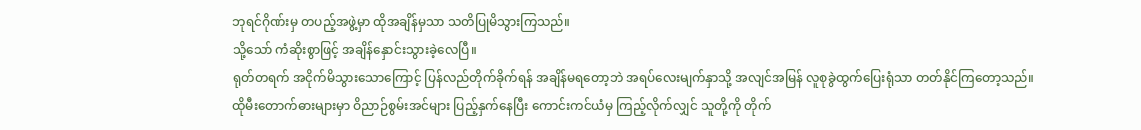ဘုရင်ဂိုဏ်းမှ တပည့်အဖွဲ့မှာ ထိုအချိန်မှသာ သတိပြုမိသွားကြသည်။
သို့သော် ကံဆိုးစွာဖြင့် အချိန်နှောင်းသွားခဲ့လေပြီ။
ရုတ်တရက် အငိုက်မိသွားသောကြောင့် ပြန်လည်တိုက်ခိုက်ရန် အချိန်မရတော့ဘဲ အရပ်လေးမျက်နှာသို့ အလျင်အမြန် လူစုခွဲထွက်ပြေးရုံသာ တတ်နိုင်ကြတော့သည်။
ထိုမီးတောက်ဓားများမှာ ဝိညာဉ်စွမ်းအင်များ ပြည့်နှက်နေပြီး ကောင်းကင်ယံမှ ကြည့်လိုက်လျှင် သူတို့ကို တိုက်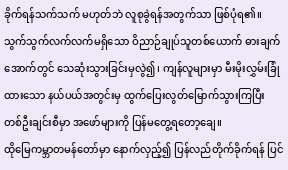ခိုက်ရန်သက်သက် မဟုတ်ဘဲ လူစုခွဲရန်အတွက်သာ ဖြစ်ပုံရ၏။
သွက်သွက်လက်လက်မရှိသော ဝိညာဉ်ချုပ်သူတစ်ယောက် ဓားချက်အောက်တွင် သေဆုံးသွားခြင်းမှလွဲ၍၊ ကျန်လူများမှာ မီးမိုးလွှမ်းခြုံထားသော နယ်ပယ်အတွင်းမှ ထွက်ပြေးလွတ်မြောက်သွားကြပြီး တစ်ဦးချင်းစီမှာ အဖော်များကို ပြန်မတွေ့ရတော့ချေ။
ထိုမြေကမ္ဘာတမန်တော်မှာ နောက်လှည့်၍ ပြန်လည်တိုက်ခိုက်ရန် ပြင်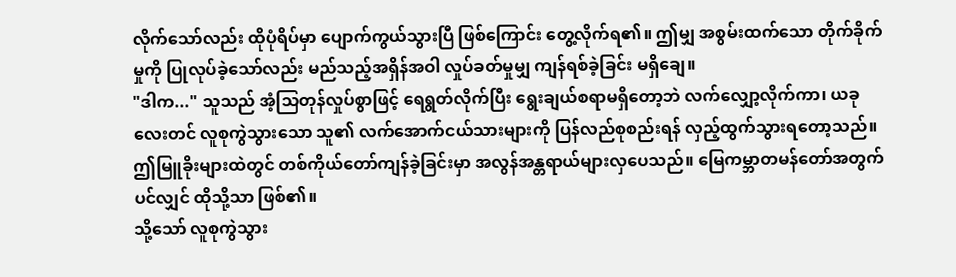လိုက်သော်လည်း ထိုပုံရိပ်မှာ ပျောက်ကွယ်သွားပြီ ဖြစ်ကြောင်း တွေ့လိုက်ရ၏။ ဤမျှ အစွမ်းထက်သော တိုက်ခိုက်မှုကို ပြုလုပ်ခဲ့သော်လည်း မည်သည့်အရှိန်အဝါ လှုပ်ခတ်မှုမျှ ကျန်ရစ်ခဲ့ခြင်း မရှိချေ။
"ဒါက..." သူသည် အံ့သြတုန်လှုပ်စွာဖြင့် ရေရွတ်လိုက်ပြီး ရွေးချယ်စရာမရှိတော့ဘဲ လက်လျှော့လိုက်ကာ၊ ယခုလေးတင် လူစုကွဲသွားသော သူ၏ လက်အောက်ငယ်သားများကို ပြန်လည်စုစည်းရန် လှည့်ထွက်သွားရတော့သည်။
ဤမြူခိုးများထဲတွင် တစ်ကိုယ်တော်ကျန်ခဲ့ခြင်းမှာ အလွန်အန္တရာယ်များလှပေသည်။ မြေကမ္ဘာတမန်တော်အတွက်ပင်လျှင် ထိုသို့သာ ဖြစ်၏။
သို့သော် လူစုကွဲသွား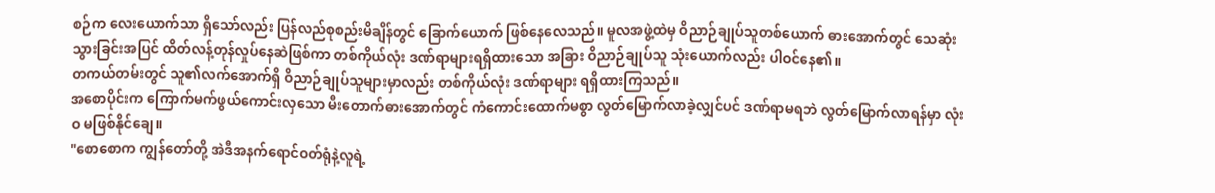စဉ်က လေးယောက်သာ ရှိသော်လည်း ပြန်လည်စုစည်းမိချိန်တွင် ခြောက်ယောက် ဖြစ်နေလေသည်။ မူလအဖွဲ့ထဲမှ ဝိညာဉ်ချုပ်သူတစ်ယောက် ဓားအောက်တွင် သေဆုံးသွားခြင်းအပြင် ထိတ်လန့်တုန်လှုပ်နေဆဲဖြစ်ကာ တစ်ကိုယ်လုံး ဒဏ်ရာများရရှိထားသော အခြား ဝိညာဉ်ချုပ်သူ သုံးယောက်လည်း ပါဝင်နေ၏။
တကယ်တမ်းတွင် သူ၏လက်အောက်ရှိ ဝိညာဉ်ချုပ်သူများမှာလည်း တစ်ကိုယ်လုံး ဒဏ်ရာများ ရရှိထားကြသည်။
အစောပိုင်းက ကြောက်မက်ဖွယ်ကောင်းလှသော မီးတောက်ဓားအောက်တွင် ကံကောင်းထောက်မစွာ လွတ်မြောက်လာခဲ့လျှင်ပင် ဒဏ်ရာမရဘဲ လွတ်မြောက်လာရန်မှာ လုံးဝ မဖြစ်နိုင်ချေ။
"စောစောက ကျွန်တော်တို့ အဲဒီအနက်ရောင်ဝတ်ရုံနဲ့လူရဲ့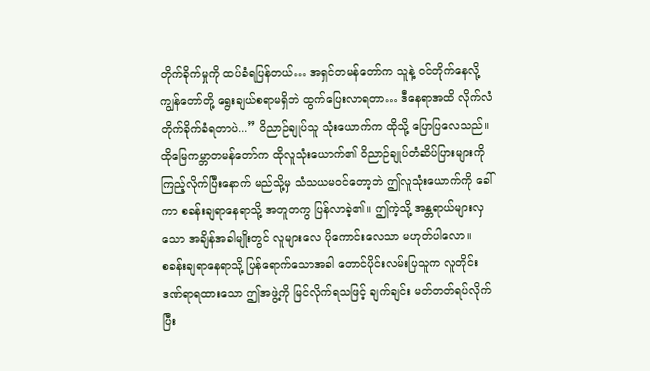တိုက်ခိုက်မှုကို ထပ်ခံရပြန်တယ်… အရှင်တမန်တော်က သူနဲ့ ဝင်တိုက်နေလို့ ကျွန်တော်တို့ ရွေးချယ်စရာမရှိဘဲ ထွက်ပြေးလာရတာ… ဒီနေရာအထိ လိုက်လံတိုက်ခိုက်ခံရတာပဲ...” ဝိညာဉ်ချုပ်သူ သုံးယောက်က ထိုသို့ ပြောပြလေသည်။
ထိုမြေကမ္ဘာတမန်တော်က ထိုလူသုံးယောက်၏ ဝိညာဉ်ချုပ်တံဆိပ်ပြားများကို ကြည့်လိုက်ပြီးနောက် မည်သို့မှ သံသယမဝင်တော့ဘဲ ဤလူသုံးယောက်ကို ခေါ်ကာ စခန်းချရာနေရာသို့ အတူတကွ ပြန်လာခဲ့၏။ ဤကဲ့သို့ အန္တရာယ်များလှသော အချိန်အခါမျိုးတွင် လူများလေ ပိုကောင်းလေသာ မဟုတ်ပါလော။
စခန်းချရာနေရာသို့ ပြန်ရောက်သောအခါ တောင်ပိုင်းလမ်းပြသူက လူတိုင်း ဒဏ်ရာရထားသော ဤအဖွဲ့ကို မြင်လိုက်ရသဖြင့် ချက်ချင်း မတ်တတ်ရပ်လိုက်ပြီး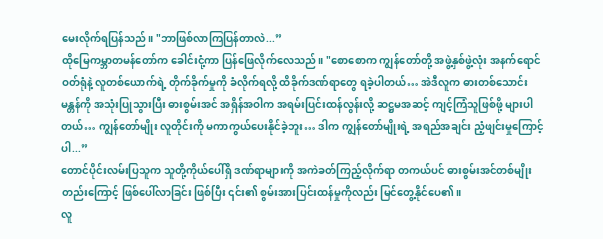မေးလိုက်ရပြန်သည်။ "ဘာဖြစ်လာကြပြန်တာလဲ...”
ထိုမြေကမ္ဘာတမန်တော်က ခေါင်းငုံ့ကာ ပြန်ဖြေလိုက်လေသည်။ "စောစောက ကျွန်တော်တို့ အဖွဲ့နှစ်ဖွဲ့လုံး အနက်ရောင်ဝတ်ရုံနဲ့ လူတစ်ယောက်ရဲ့ တိုက်ခိုက်မှုကို ခံလိုက်ရလို့ ထိခိုက်ဒဏ်ရာတွေ ရခဲ့ပါတယ်… အဲဒီလူက ဓားတစ်သောင်းမန္တန်ကို အသုံးပြုသွားပြီး ဓားစွမ်းအင် အရှိန်အဝါက အရမ်းပြင်းထန်လွန်းလို့ ဆဋ္ဌမအဆင့် ကျင့်ကြံသူဖြစ်ဖို့ များပါတယ်… ကျွန်တော်မျိုး လူတိုင်းကို မကာကွယ်ပေးနိုင်ခဲ့ဘူး… ဒါက ကျွန်တော်မျိုးရဲ့ အရည်အချင်း ညံ့ဖျင်းမှုကြောင့်ပါ...”
တောင်ပိုင်းလမ်းပြသူက သူတို့ကိုယ်ပေါ်ရှိ ဒဏ်ရာများကို အကဲခတ်ကြည့်လိုက်ရာ တကယ်ပင် ဓားစွမ်းအင်တစ်မျိုးတည်းကြောင့် ဖြစ်ပေါ်လာခြင်း ဖြစ်ပြီး ၎င်း၏ စွမ်းအားပြင်းထန်မှုကိုလည်း မြင်တွေ့နိုင်ပေ၏။
လူ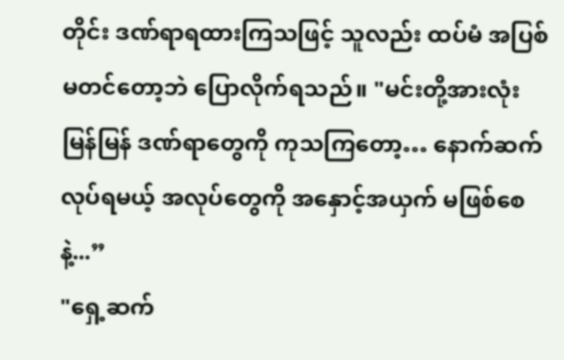တိုင်း ဒဏ်ရာရထားကြသဖြင့် သူလည်း ထပ်မံ အပြစ်မတင်တော့ဘဲ ပြောလိုက်ရသည်။ "မင်းတို့အားလုံး မြန်မြန် ဒဏ်ရာတွေကို ကုသကြတော့… နောက်ဆက်လုပ်ရမယ့် အလုပ်တွေကို အနှောင့်အယှက် မဖြစ်စေနဲ့...”
"ရှေ့ဆက်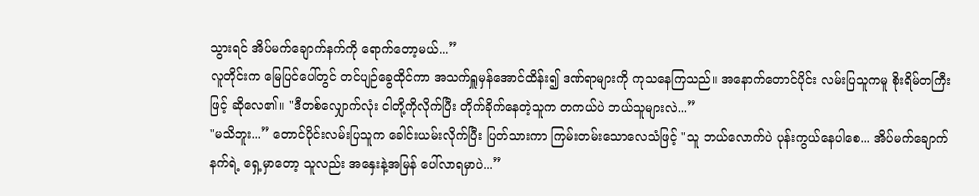သွားရင် အိပ်မက်ချောက်နက်ကို ရောက်တော့မယ်...”
လူတိုင်းက မြေပြင်ပေါ်တွင် တင်ပျဉ်ခွေထိုင်ကာ အသက်ရှူမှန်အောင်ထိန်း၍ ဒဏ်ရာများကို ကုသနေကြသည်။ အနောက်တောင်ပိုင်း လမ်းပြသူကမူ စိုးရိမ်တကြီးဖြင့် ဆိုလေ၏။ "ဒီတစ်လျှောက်လုံး ငါတို့ကိုလိုက်ပြီး တိုက်ခိုက်နေတဲ့သူက တကယ်ပဲ ဘယ်သူများလဲ...”
"မသိဘူး...” တောင်ပိုင်းလမ်းပြသူက ခေါင်းယမ်းလိုက်ပြီး ပြတ်သားကာ ကြမ်းတမ်းသောလေသံဖြင့် "သူ ဘယ်လောက်ပဲ ပုန်းကွယ်နေပါစေ... အိပ်မက်ချောက်နက်ရဲ့ ရှေ့မှာတော့ သူလည်း အနှေးနဲ့အမြန် ပေါ်လာရမှာပဲ...”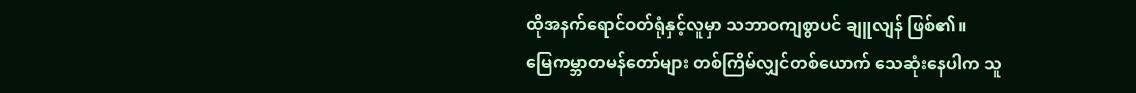ထိုအနက်ရောင်ဝတ်ရုံနှင့်လူမှာ သဘာဝကျစွာပင် ချူလျန် ဖြစ်၏။
မြေကမ္ဘာတမန်တော်များ တစ်ကြိမ်လျှင်တစ်ယောက် သေဆုံးနေပါက သူ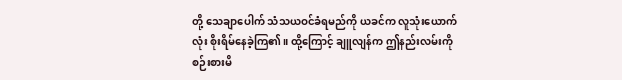တို့ သေချာပေါက် သံသယဝင်ခံရမည်ကို ယခင်က လူသုံးယောက်လုံး စိုးရိမ်နေခဲ့ကြ၏။ ထို့ကြောင့် ချူလျန်က ဤနည်းလမ်းကို စဉ်းစားမိ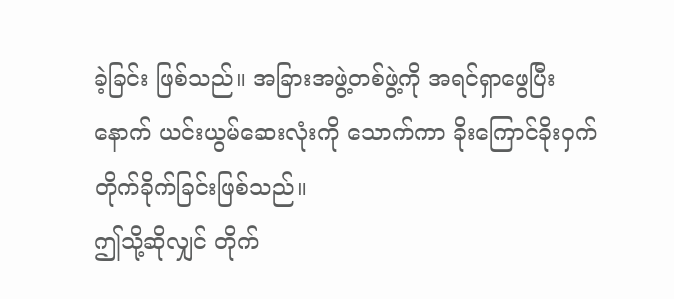ခဲ့ခြင်း ဖြစ်သည်။ အခြားအဖွဲ့တစ်ဖွဲ့ကို အရင်ရှာဖွေပြီးနောက် ယင်းယွမ်ဆေးလုံးကို သောက်ကာ ခိုးကြောင်ခိုးဝှက် တိုက်ခိုက်ခြင်းဖြစ်သည်။
ဤသို့ဆိုလျှင် တိုက်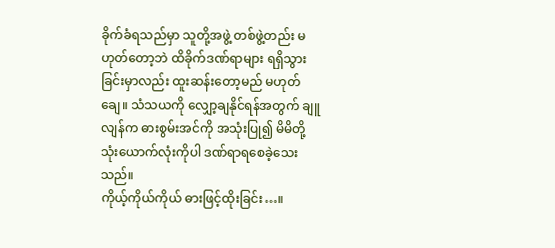ခိုက်ခံရသည်မှာ သူတို့အဖွဲ့ တစ်ဖွဲ့တည်း မဟုတ်တော့ဘဲ ထိခိုက်ဒဏ်ရာများ ရရှိသွားခြင်းမှာလည်း ထူးဆန်းတော့မည် မဟုတ်ချေ။ သံသယကို လျှော့ချနိုင်ရန်အတွက် ချူလျန်က ဓားစွမ်းအင်ကို အသုံးပြု၍ မိမိတို့သုံးယောက်လုံးကိုပါ ဒဏ်ရာရစေခဲ့သေးသည်။
ကိုယ့်ကိုယ်ကိုယ် ဓားဖြင့်ထိုးခြင်း…။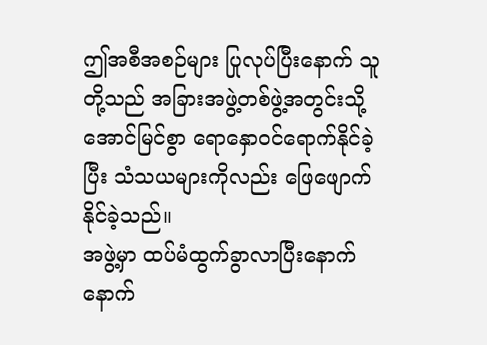ဤအစီအစဉ်များ ပြုလုပ်ပြီးနောက် သူတို့သည် အခြားအဖွဲ့တစ်ဖွဲ့အတွင်းသို့ အောင်မြင်စွာ ရောနှောဝင်ရောက်နိုင်ခဲ့ပြီး သံသယများကိုလည်း ဖြေဖျောက်နိုင်ခဲ့သည်။
အဖွဲ့မှာ ထပ်မံထွက်ခွာလာပြီးနောက် နောက်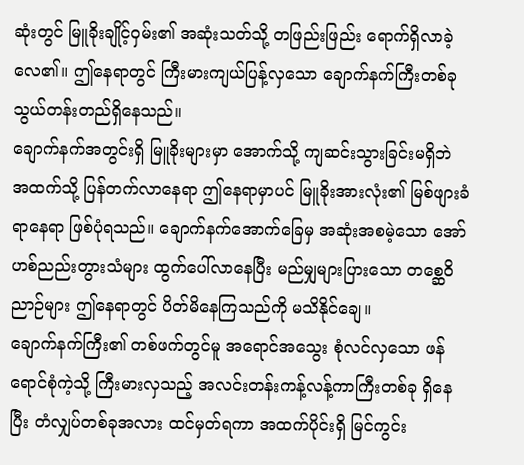ဆုံးတွင် မြူခိုးချိုင့်ဝှမ်း၏ အဆုံးသတ်သို့ တဖြည်းဖြည်း ရောက်ရှိလာခဲ့လေ၏။ ဤနေရာတွင် ကြီးမားကျယ်ပြန့်လှသော ချောက်နက်ကြီးတစ်ခု သွယ်တန်းတည်ရှိနေသည်။
ချောက်နက်အတွင်းရှိ မြူခိုးများမှာ အောက်သို့ ကျဆင်းသွားခြင်းမရှိဘဲ အထက်သို့ ပြန်တက်လာနေရာ ဤနေရာမှာပင် မြူခိုးအားလုံး၏ မြစ်ဖျားခံရာနေရာ ဖြစ်ပုံရသည်။ ချောက်နက်အောက်ခြေမှ အဆုံးအစမဲ့သော အော်ဟစ်ညည်းတွားသံများ ထွက်ပေါ်လာနေပြီး မည်မျှများပြားသော တစ္ဆေဝိညာဉ်များ ဤနေရာတွင် ပိတ်မိနေကြသည်ကို မသိနိုင်ချေ။
ချောက်နက်ကြီး၏ တစ်ဖက်တွင်မူ အရောင်အသွေး စုံလင်လှသော ဖန်ရောင်စုံကဲ့သို့ ကြီးမားလှသည့် အလင်းတန်းကန့်လန့်ကာကြီးတစ်ခု ရှိနေပြီး တံလျှပ်တစ်ခုအလား ထင်မှတ်ရကာ အထက်ပိုင်းရှိ မြင်ကွင်း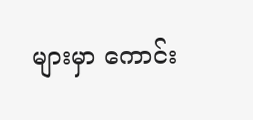များမှာ ကောင်း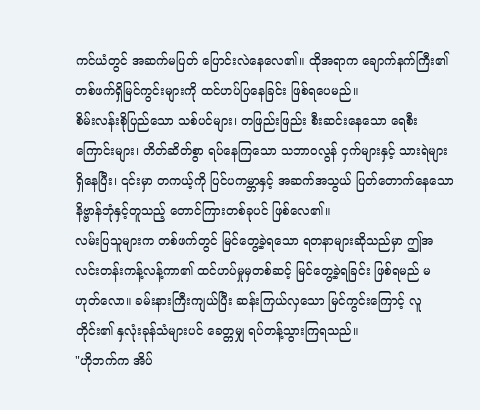ကင်ယံတွင် အဆက်မပြတ် ပြောင်းလဲနေလေ၏။ ထိုအရာက ချောက်နက်ကြီး၏ တစ်ဖက်ရှိမြင်ကွင်းများကို ထင်ဟပ်ပြနေခြင်း ဖြစ်ရပေမည်။
စိမ်းလန်းစိုပြည်သော သစ်ပင်များ၊ တဖြည်းဖြည်း စီးဆင်းနေသော ရေစီးကြောင်းများ၊ တိတ်ဆိတ်စွာ ရပ်နေကြသော သဘာဝလွန် ငှက်များနှင့် သားရဲများ ရှိနေပြီး၊ ၎င်းမှာ တကယ့်ကို ပြင်ပကမ္ဘာနှင့် အဆက်အသွယ် ပြတ်တောက်နေသော နိဗ္ဗာန်ဘုံနှင့်တူသည့် တောင်ကြားတစ်ခုပင် ဖြစ်လေ၏။
လမ်းပြသူများက တစ်ဖက်တွင် မြင်တွေ့ခဲ့ရသော ရတနာများဆိုသည်မှာ ဤအလင်းတန်းကန့်လန့်ကာ၏ ထင်ဟပ်မှုမှတစ်ဆင့် မြင်တွေ့ခဲ့ရခြင်း ဖြစ်ရမည် မဟုတ်လော။ ခမ်းနားကြီးကျယ်ပြီး ဆန်းကြယ်လှသော မြင်ကွင်းကြောင့် လူတိုင်း၏ နှလုံးခုန်သံများပင် ခေတ္တမျှ ရပ်တန့်သွားကြရသည်။
"ဟိုဘက်က အိပ်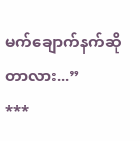မက်ချောက်နက်ဆိုတာလား...”
***